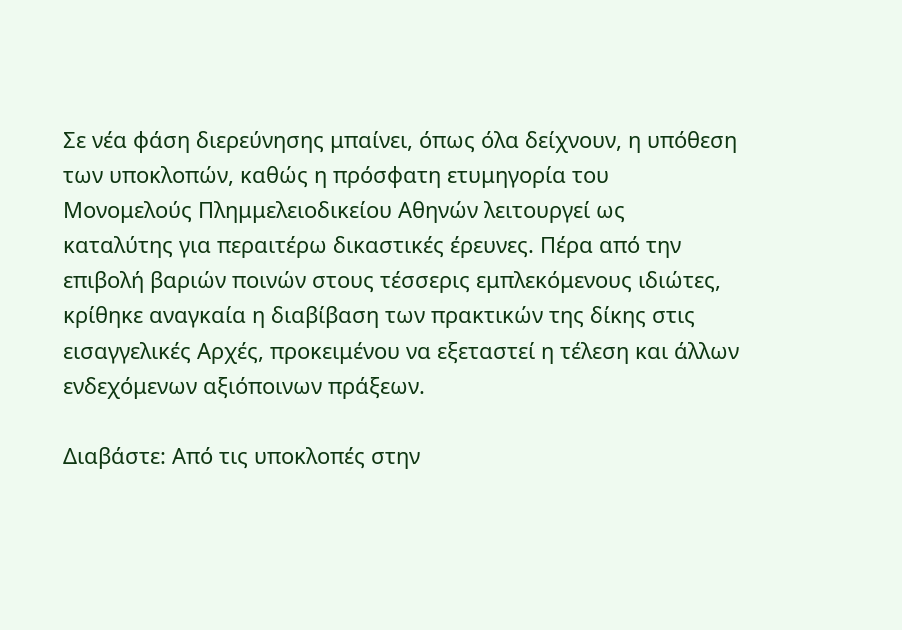Σε νέα φάση διερεύνησης μπαίνει, όπως όλα δείχνουν, η υπόθεση των υποκλοπών, καθώς η πρόσφατη ετυμηγορία του Μονομελούς Πλημμελειοδικείου Αθηνών λειτουργεί ως καταλύτης για περαιτέρω δικαστικές έρευνες. Πέρα από την επιβολή βαριών ποινών στους τέσσερις εμπλεκόμενους ιδιώτες, κρίθηκε αναγκαία η διαβίβαση των πρακτικών της δίκης στις εισαγγελικές Αρχές, προκειμένου να εξεταστεί η τέλεση και άλλων ενδεχόμενων αξιόποινων πράξεων.

Διαβάστε: Από τις υποκλοπές στην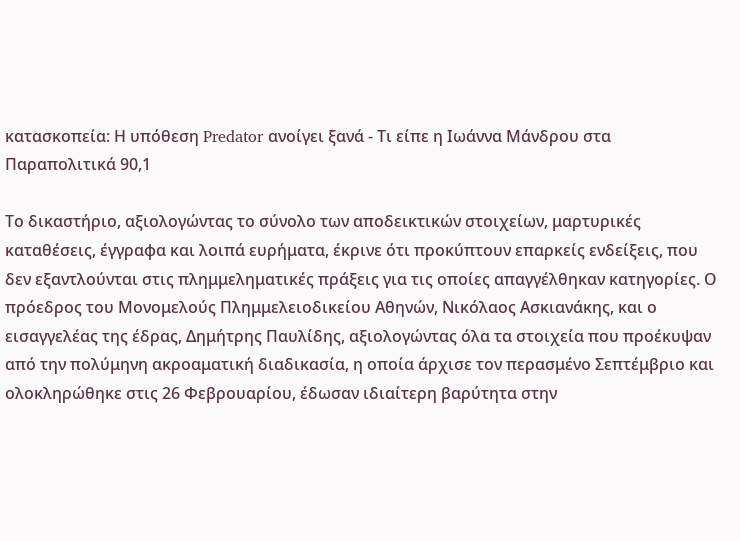κατασκοπεία: Η υπόθεση Predator ανοίγει ξανά - Τι είπε η Ιωάννα Μάνδρου στα Παραπολιτικά 90,1

Το δικαστήριο, αξιολογώντας το σύνολο των αποδεικτικών στοιχείων, μαρτυρικές καταθέσεις, έγγραφα και λοιπά ευρήματα, έκρινε ότι προκύπτουν επαρκείς ενδείξεις, που δεν εξαντλούνται στις πλημμεληματικές πράξεις για τις οποίες απαγγέλθηκαν κατηγορίες. Ο πρόεδρος του Μονομελούς Πλημμελειοδικείου Αθηνών, Νικόλαος Ασκιανάκης, και ο εισαγγελέας της έδρας, Δημήτρης Παυλίδης, αξιολογώντας όλα τα στοιχεία που προέκυψαν από την πολύμηνη ακροαματική διαδικασία, η οποία άρχισε τον περασμένο Σεπτέμβριο και ολοκληρώθηκε στις 26 Φεβρουαρίου, έδωσαν ιδιαίτερη βαρύτητα στην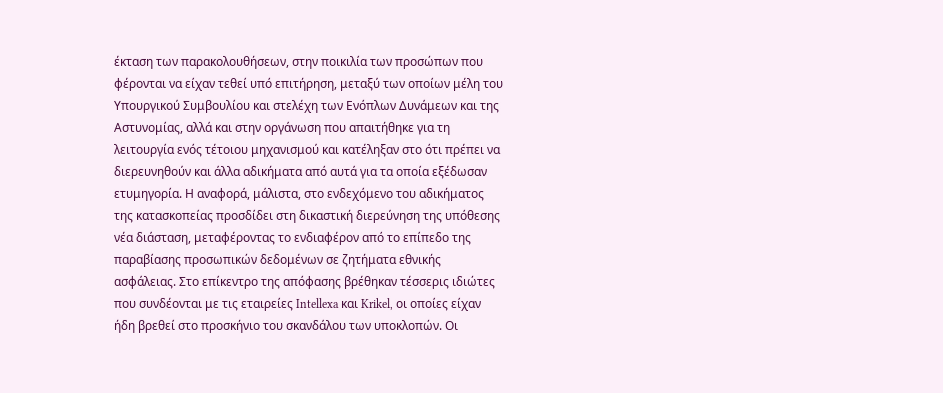έκταση των παρακολουθήσεων, στην ποικιλία των προσώπων που φέρονται να είχαν τεθεί υπό επιτήρηση, μεταξύ των οποίων μέλη του Υπουργικού Συμβουλίου και στελέχη των Ενόπλων Δυνάμεων και της Αστυνομίας, αλλά και στην οργάνωση που απαιτήθηκε για τη λειτουργία ενός τέτοιου μηχανισμού και κατέληξαν στο ότι πρέπει να διερευνηθούν και άλλα αδικήματα από αυτά για τα οποία εξέδωσαν ετυμηγορία. Η αναφορά, μάλιστα, στο ενδεχόμενο του αδικήματος της κατασκοπείας προσδίδει στη δικαστική διερεύνηση της υπόθεσης νέα διάσταση, μεταφέροντας το ενδιαφέρον από το επίπεδο της παραβίασης προσωπικών δεδομένων σε ζητήματα εθνικής ασφάλειας. Στο επίκεντρο της απόφασης βρέθηκαν τέσσερις ιδιώτες που συνδέονται με τις εταιρείες Intellexa και Krikel, οι οποίες είχαν ήδη βρεθεί στο προσκήνιο του σκανδάλου των υποκλοπών. Οι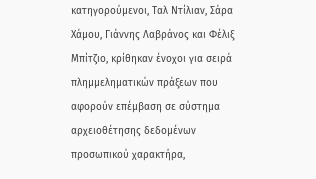κατηγορούμενοι, Ταλ Ντίλιαν, Σάρα Χάμου, Γιάννης Λαβράνος και Φέλιξ Μπίτζιο, κρίθηκαν ένοχοι για σειρά πλημμεληματικών πράξεων που αφορούν επέμβαση σε σύστημα αρχειοθέτησης δεδομένων προσωπικού χαρακτήρα,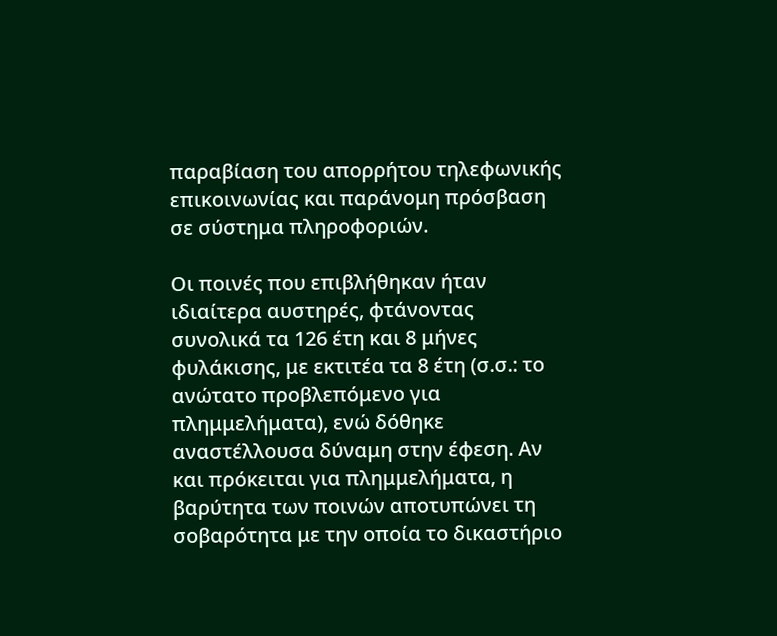παραβίαση του απορρήτου τηλεφωνικής επικοινωνίας και παράνομη πρόσβαση σε σύστημα πληροφοριών.

Οι ποινές που επιβλήθηκαν ήταν ιδιαίτερα αυστηρές, φτάνοντας συνολικά τα 126 έτη και 8 μήνες φυλάκισης, με εκτιτέα τα 8 έτη (σ.σ.: το ανώτατο προβλεπόμενο για πλημμελήματα), ενώ δόθηκε αναστέλλουσα δύναμη στην έφεση. Αν και πρόκειται για πλημμελήματα, η βαρύτητα των ποινών αποτυπώνει τη σοβαρότητα με την οποία το δικαστήριο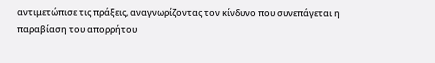αντιμετώπισε τις πράξεις, αναγνωρίζοντας τον κίνδυνο που συνεπάγεται η παραβίαση του απορρήτου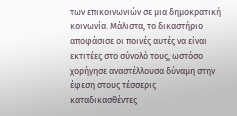των επικοινωνιών σε μια δημοκρατική κοινωνία. Μάλιστα, το δικαστήριο αποφάσισε οι ποινές αυτές να είναι εκτιτέες στο σύνολό τους, ωστόσο χορήγησε αναστέλλουσα δύναμη στην έφεση στους τέσσερις καταδικασθέντες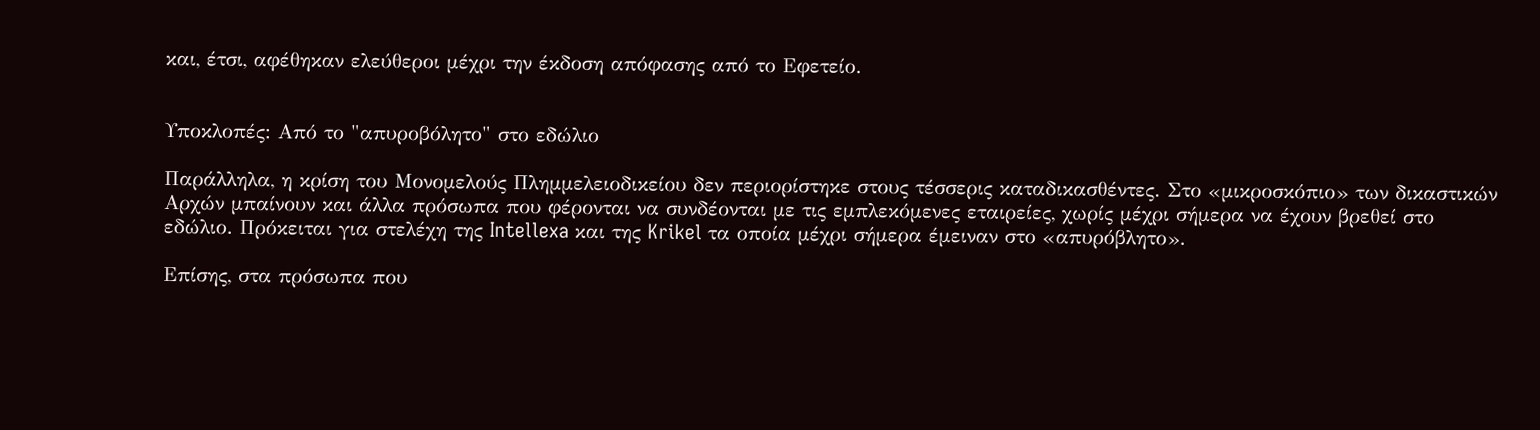και, έτσι, αφέθηκαν ελεύθεροι μέχρι την έκδοση απόφασης από το Εφετείο.


Υποκλοπές: Από το "απυροβόλητο" στο εδώλιο

Παράλληλα, η κρίση του Μονομελούς Πλημμελειοδικείου δεν περιορίστηκε στους τέσσερις καταδικασθέντες. Στο «μικροσκόπιο» των δικαστικών Αρχών μπαίνουν και άλλα πρόσωπα που φέρονται να συνδέονται με τις εμπλεκόμενες εταιρείες, χωρίς μέχρι σήμερα να έχουν βρεθεί στο εδώλιο. Πρόκειται για στελέχη της Intellexa και της Krikel τα οποία μέχρι σήμερα έμειναν στο «απυρόβλητο».

Επίσης, στα πρόσωπα που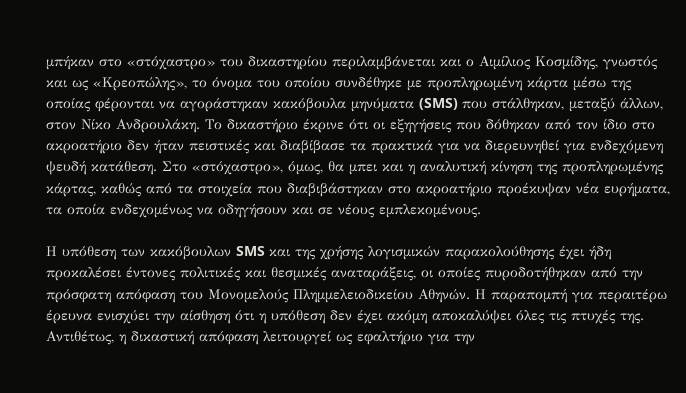μπήκαν στο «στόχαστρο» του δικαστηρίου περιλαμβάνεται και ο Αιμίλιος Κοσμίδης, γνωστός και ως «Κρεοπώλης», το όνομα του οποίου συνδέθηκε με προπληρωμένη κάρτα μέσω της οποίας φέρονται να αγοράστηκαν κακόβουλα μηνύματα (SMS) που στάλθηκαν, μεταξύ άλλων, στον Νίκο Ανδρουλάκη. Το δικαστήριο έκρινε ότι οι εξηγήσεις που δόθηκαν από τον ίδιο στο ακροατήριο δεν ήταν πειστικές και διαβίβασε τα πρακτικά για να διερευνηθεί για ενδεχόμενη ψευδή κατάθεση. Στο «στόχαστρο», όμως, θα μπει και η αναλυτική κίνηση της προπληρωμένης κάρτας, καθώς από τα στοιχεία που διαβιβάστηκαν στο ακροατήριο προέκυψαν νέα ευρήματα, τα οποία ενδεχομένως να οδηγήσουν και σε νέους εμπλεκομένους.

Η υπόθεση των κακόβουλων SMS και της χρήσης λογισμικών παρακολούθησης έχει ήδη προκαλέσει έντονες πολιτικές και θεσμικές αναταράξεις, οι οποίες πυροδοτήθηκαν από την πρόσφατη απόφαση του Μονομελούς Πλημμελειοδικείου Αθηνών. Η παραπομπή για περαιτέρω έρευνα ενισχύει την αίσθηση ότι η υπόθεση δεν έχει ακόμη αποκαλύψει όλες τις πτυχές της. Αντιθέτως, η δικαστική απόφαση λειτουργεί ως εφαλτήριο για την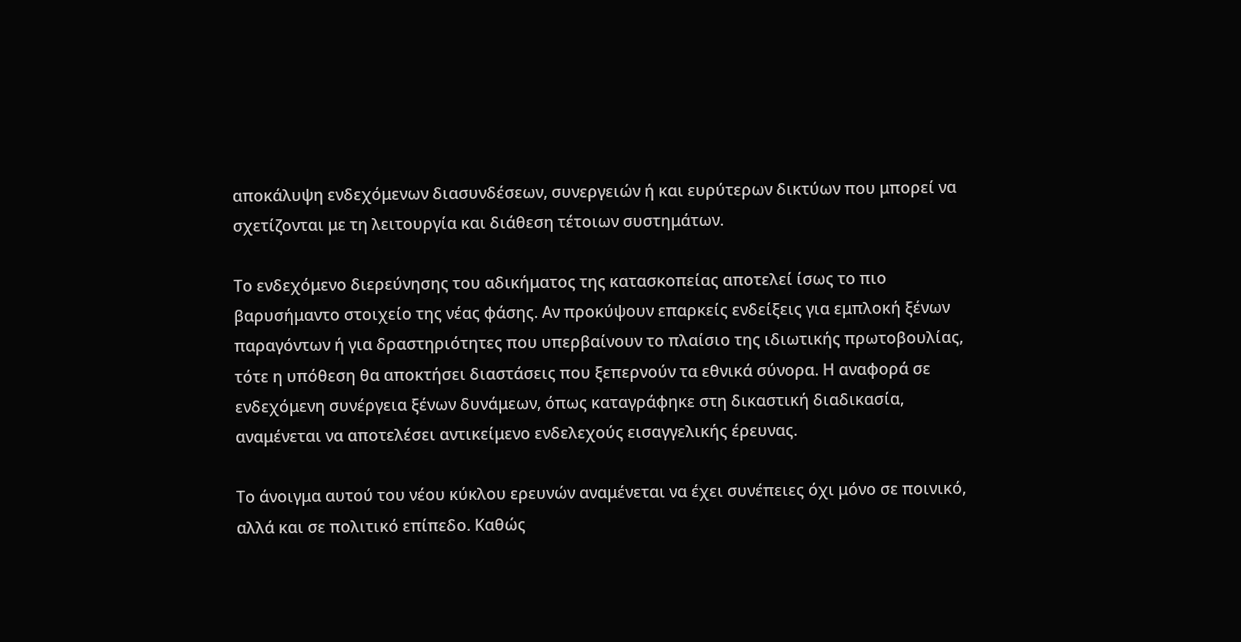αποκάλυψη ενδεχόμενων διασυνδέσεων, συνεργειών ή και ευρύτερων δικτύων που μπορεί να σχετίζονται με τη λειτουργία και διάθεση τέτοιων συστημάτων.

Το ενδεχόμενο διερεύνησης του αδικήματος της κατασκοπείας αποτελεί ίσως το πιο βαρυσήμαντο στοιχείο της νέας φάσης. Αν προκύψουν επαρκείς ενδείξεις για εμπλοκή ξένων παραγόντων ή για δραστηριότητες που υπερβαίνουν το πλαίσιο της ιδιωτικής πρωτοβουλίας, τότε η υπόθεση θα αποκτήσει διαστάσεις που ξεπερνούν τα εθνικά σύνορα. Η αναφορά σε ενδεχόμενη συνέργεια ξένων δυνάμεων, όπως καταγράφηκε στη δικαστική διαδικασία, αναμένεται να αποτελέσει αντικείμενο ενδελεχούς εισαγγελικής έρευνας.

Το άνοιγμα αυτού του νέου κύκλου ερευνών αναμένεται να έχει συνέπειες όχι μόνο σε ποινικό, αλλά και σε πολιτικό επίπεδο. Καθώς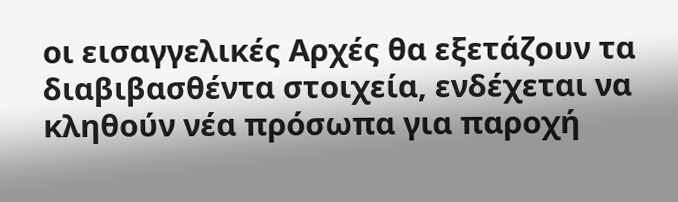οι εισαγγελικές Αρχές θα εξετάζουν τα διαβιβασθέντα στοιχεία, ενδέχεται να κληθούν νέα πρόσωπα για παροχή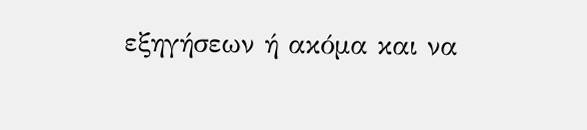εξηγήσεων ή ακόμα και να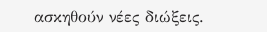ασκηθούν νέες διώξεις.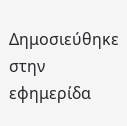Δημοσιεύθηκε στην εφημερίδα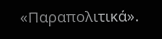«Παραπολιτικά».